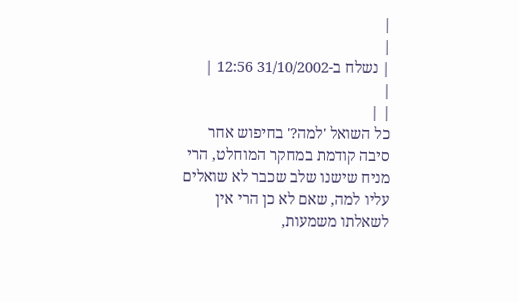|
|
| נשלח ב-31/10/2002 12:56 |
|
| |
כל השואל 'למה?' בחיפוש אחר סיבה קודמת במחקר המוחלט, הרי מניח שישנו שלב שכבר לא שואלים עליו למה, שאם לא כן הרי אין לשאלתו משמעות,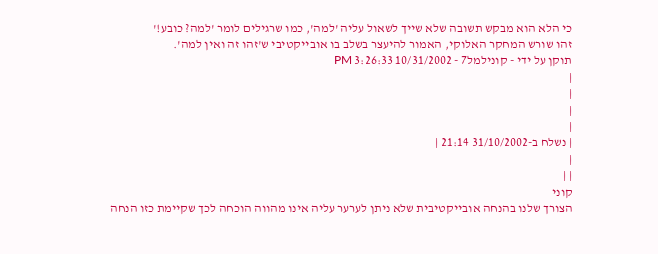כי הלא הוא מבקש תשובה שלא שייך לשאול עליה 'למה', כמו שרגילים לומר 'למה? כובע!'
זהו שורש המחקר האלוקי, האמור להיעצר בשלב בו אובייקטיבי ש'זהו זה ואין למה'.
תוקן על ידי - קונילמל7 - 10/31/2002 3:26:33 PM
|
|
|
|
| נשלח ב-31/10/2002 21:14 |
|
| |
קוני
הצורך שלנו בהנחה אובייקטיבית שלא ניתן לערער עליה אינו מהווה הוכחה לכך שקיימת כזו הנחה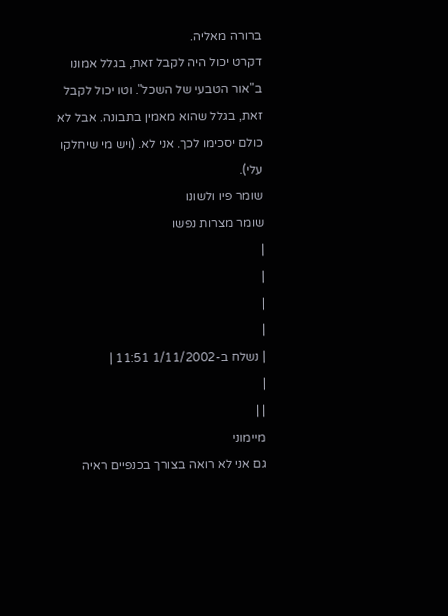ברורה מאליה.
דקרט יכול היה לקבל זאת, בגלל אמונו ב"אור הטבעי של השכל". וטו יכול לקבל זאת, בגלל שהוא מאמין בתבונה. אבל לא כולם יסכימו לכך. אני לא. (ויש מי שיחלקו עלי).
שומר פיו ולשונו
שומר מצרות נפשו
|
|
|
|
| נשלח ב-1/11/2002 11:51 |
|
| |
מיימוני
גם אני לא רואה בצורך בכנפיים ראיה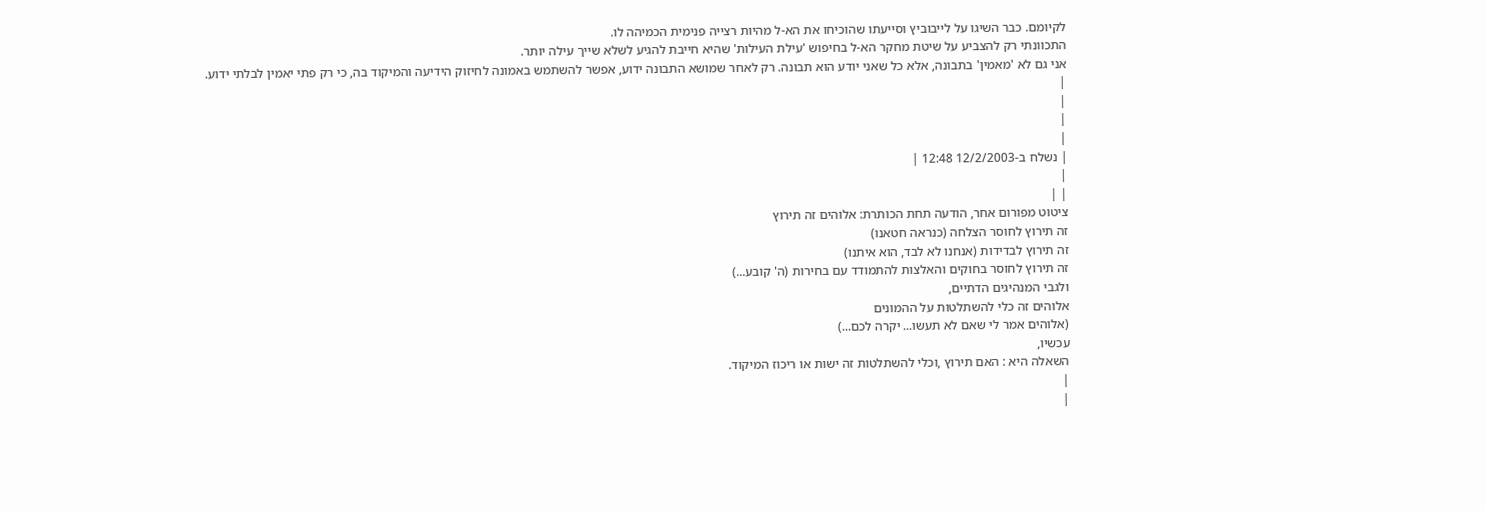לקיומם. כבר השיגו על לייבוביץ וסייעתו שהוכיחו את הא-ל מהיות רצייה פנימית הכמיהה לו.
התכוונתי רק להצביע על שיטת מחקר הא-ל בחיפוש 'עילת העילות' שהיא חייבת להגיע לשלא שייך עילה יותר.
אני גם לא 'מאמין' בתבונה, אלא כל שאני יודע הוא תבונה. רק לאחר שמושא התבונה ידוע, אפשר להשתמש באמונה לחיזוק הידיעה והמיקוד בה, כי רק פתי יאמין לבלתי ידוע.
|
|
|
|
| נשלח ב-12/2/2003 12:48 |
|
| |
ציטוט מפורום אחר, הודעה תחת הכותרת: אלוהים זה תירוץ
זה תירוץ לחוסר הצלחה (כנראה חטאנו)
זה תירוץ לבדידות (אנחנו לא לבד, הוא איתנו)
זה תירוץ לחוסר בחוקים והאלצות להתמודד עם בחירות (ה' קובע...)
ולגבי המנהיגים הדתיים,
אלוהים זה כלי להשתלטות על ההמונים
(אלוהים אמר לי שאם לא תעשו... יקרה לכם...)
עכשיו,
השאלה היא : האם תירוץ ,וכלי להשתלטות זה ישות או ריכוז המיקוד.
|
|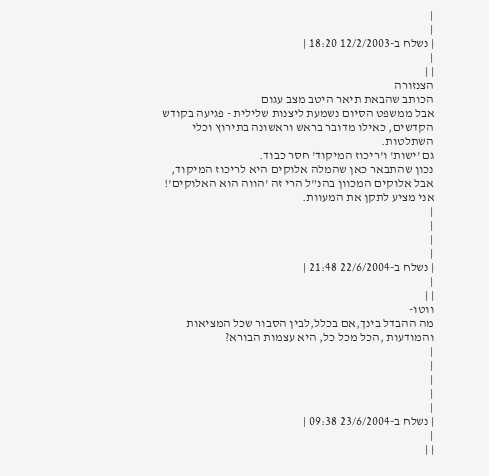|
|
| נשלח ב-12/2/2003 18:20 |
|
| |
הצנזורה
הכותב שהבאת תיאר היטב מצב עגום
אבל ממשפט הסיום נשמעת ליצנות שלילית - פגיעה בקודש הקדשים, כאילו מדובר בראש וראשונה בתירוץ וכלי השתלטות.
גם 'ישות' ו'ריכוז המיקוד' חסר כבוד.
נכון שהתבאר כאן שהמלה אלוקים היא לריכוז המיקוד, אבל אלוקים המכוון בהנ"ל הרי זה 'הווה הוא האלוקים'!
אני מציע לתקן את המעוות.
|
|
|
|
| נשלח ב-22/6/2004 21:48 |
|
| |
ווטו-
מה ההבדל בינך,אם בכלל,לבין הסבור שכל המציאות והמודעות ,הכל מכל כל, היא עצמות הבורא?
|
|
|
|
|
| נשלח ב-23/6/2004 09:38 |
|
| |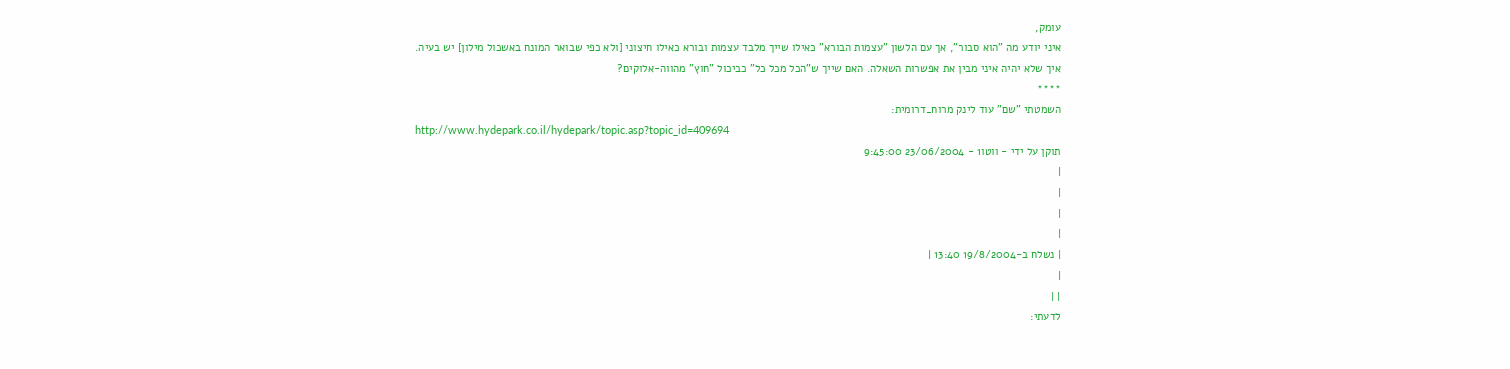עומק,
איני יודע מה "הוא סבור", אך עם הלשון "עצמות הבורא" כאילו שייך מלבד עצמות ובורא כאילו חיצוני [ולא כפי שבואר המונח באשכול מילון] יש בעיה.
איך שלא יהיה איני מבין את אפשרות השאלה. האם שייך ש"הכל מכל כל" כביכול "חוץ" מהווה-אלוקים?
****
השמטתי "שם" עוד לינק מרוח_דרומית:
http://www.hydepark.co.il/hydepark/topic.asp?topic_id=409694
תוקן על ידי - ווטו1 - 23/06/2004 9:45:00
|
|
|
|
| נשלח ב-19/8/2004 13:40 |
|
| |
לדעתי: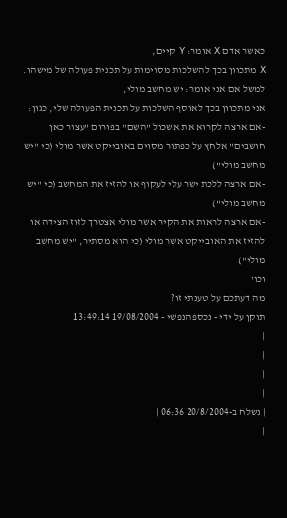כאשר אדם X אומר: Y קיים,
X מתכוון בכך להשלכות מסוימות על תכנית פעולה של מישהו.
למשל אם אני אומר: יש מחשב מולי,
אני מתכוון בכך לאוסף השלכות על תכנית הפעולה שלי, כגון:
-אם ארצה לקרוא את אשכול "השם" בפורום "עצור כאן חושבים" אלחץ על כפתור מסוים באובייקט אשר מולי (כי "יש מחשב מולי")
-אם ארצה ללכת ישר עלי לעקוף או להזיז את המחשב (כי "יש מחשב מולי")
-אם ארצה לראות את הקיר אשר מולי אצטרך לזוז הצידה או להזיז את האובייקט אשר מולי (כי הוא מסתיר, "יש מחשב מולי")
וכו'
מה דעתכם על טענתי זו?
תוקן על ידי - נכספהנפשי - 19/08/2004 13:49:14
|
|
|
|
| נשלח ב-20/8/2004 06:36 |
|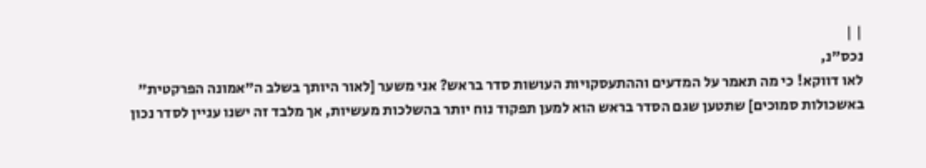| |
נכס"נ,
לאו דווקא! כי מה תאמר על המדעים וההתעסקויות העושות סדר בראש? אני משער [לאור היותך בשלב ה"אמונה הפרקטית" באשכולות סמוכים] שתטען שגם הסדר בראש הוא למען תפקוד נוח יותר בהשלכות מעשיות, אך מלבד זה ישנו עניין לסדר נכון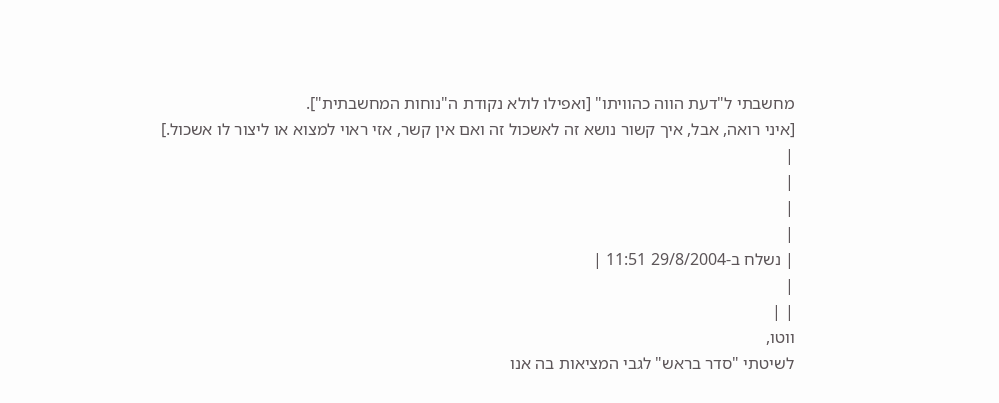מחשבתי ל"דעת הווה כהוויתו" [ואפילו לולא נקודת ה"נוחות המחשבתית"].
[איני רואה, אבל, איך קשור נושא זה לאשכול זה ואם אין קשר, אזי ראוי למצוא או ליצור לו אשכול.]
|
|
|
|
| נשלח ב-29/8/2004 11:51 |
|
| |
ווטו,
לשיטתי "סדר בראש" לגבי המציאות בה אנו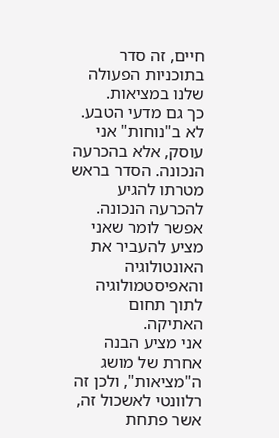חיים, זה סדר בתוכניות הפעולה שלנו במציאות.
כך גם מדעי הטבע.
לא ב"נוחות" אני עוסק, אלא בהכרעה הנכונה. הסדר בראש מטרתו להגיע להכרעה הנכונה.
אפשר לומר שאני מציע להעביר את האונטולוגיה והאפיסטמולוגיה לתוך תחום האתיקה.
אני מציע הבנה אחרת של מושג ה"מציאות", ולכן זה רלוונטי לאשכול זה, אשר פתחת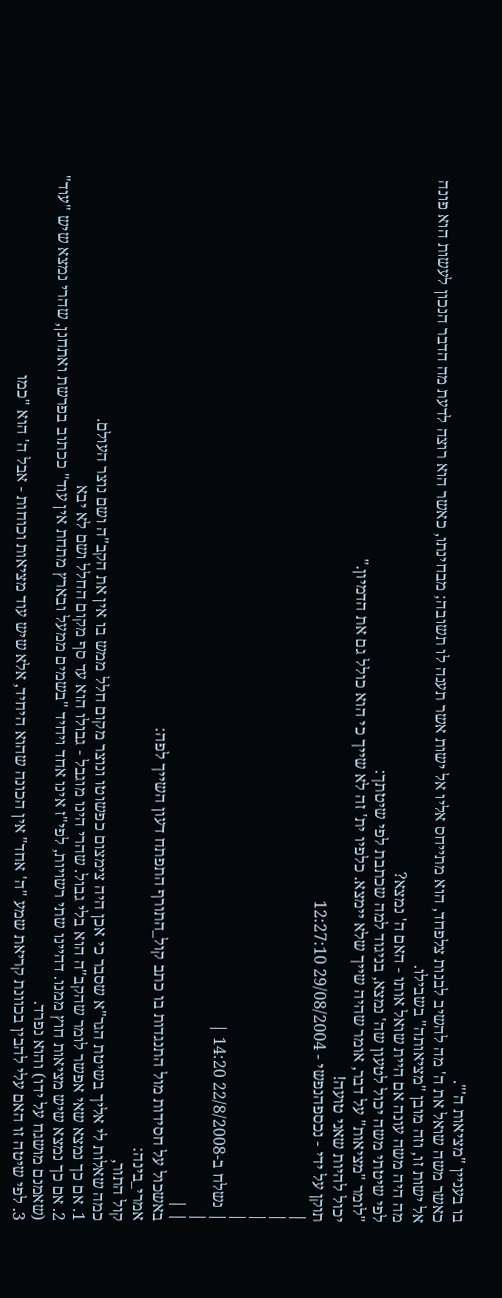בו בעניין "מציאות ה'".
כאשר משה שואל את ה' מה להשיב לבנות צלפחד, הוא מתייחס אליו אל ישות אשר תענה לו תשובה; מבחינתו, כאשר הוא רוצה לדעת מה הדבר הנכון לעשות הוא פונה אל ישות זו, וזה מובן "מציאותה" בשבילו.
מה היה משה עונה אם היית שואל אותו - האם ה' נמצא?
לפי שיטתי משה יכול לטעון שה' נמצא, בניגוד למה שכתבת לפי שיטתך:
"לומר "מציאות" על דבר, אומר שהיה שייך שלא יימצא. כלפיו ית' זה לא שייך כי הוא כולל גם את הדמיון."
יכול להיות שאני טועה!
תוקן על ידי - נכספהנפשי - 29/08/2004 12:27:10
|
|
|
|
| נשלח ב-22/8/2008 14:20 |
|
| |
באשכול על חסידות מול התנגדות בו כתב קול_התורף התפתח דעון השייך לפה:
אמרי_בינה:
קול התור,
כמה שאלות לי אליך בשיטת הגר"א שסבר כי אכן היה צימצום כפשוטו ונוצר מקום חלל ממש בו אין את הקב"ה ושם נוצר העולם.
1. אם כך נמצא שאי אפשר לומר שהקב"ה הוא בלי גבול. שהרי הינו מוגבל - גבולו הוא עד סף מקום החלל ושם לא יבא
2. אם כך נמצא שיש מציאות חוץ ממנו. דהיינו שתי רשויות, לפי"ז אינו אחד ויחיד "בשמים ממעל ובארץ מתחת אין עוד" ככתוב בפרשת ואתחנן, שהרי נמצא שיש "עוד" (שאמנם מושגח על ידו) והוא נפרד.
3. לפי שיטה זו האם עלי להבין בכוונת קריאת שמע "ה' אחד" אין הכונה שהוא היחיד, אלא שיש עוד מציאות וכוחות - אבל ה' הוא "כמו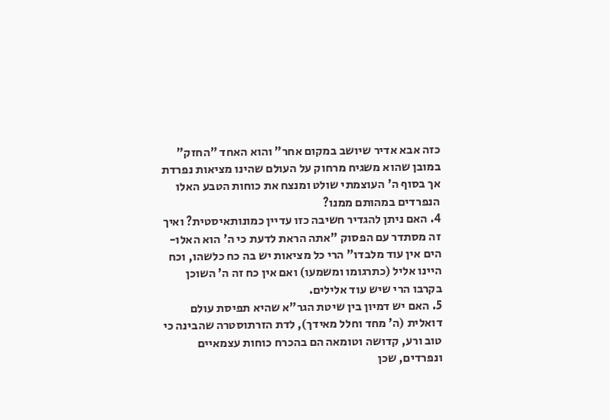כזה אבא אדיר שיושב במקום אחר" והוא האחד "החזק" במובן שהוא משגיח מרחוק על העולם שהינו מציאות נפרדת אך בסוף ה' העוצמתי שולט ומנצח את כוחות הטבע האלו הנפרדים במהותם ממנו?
4. האם ניתן להגדיר חשיבה כזו עדיין כמונותאיסטית? ואיך זה מסתדר עם הפסוק "אתה הראת לדעת כי ה' הוא האלו-הים אין עוד מלבדו" הרי כל מציאות יש בה כח כלשהו, וכח היינו אליל (כתרגומו ומשמעו) ואם אין כח זה ה' השוכן בקרבו הרי שיש עוד אלילים.
5. האם יש דמיון בין שיטת הגר"א שהיא תפיסת עולם דואלית (ה' מחד וחלל מאידך), לדת הזרתוסטרה שהבינה כי טוב ורע, קדושה וטומאה הם בהכרח כוחות עצמאיים ונפרדים, שכן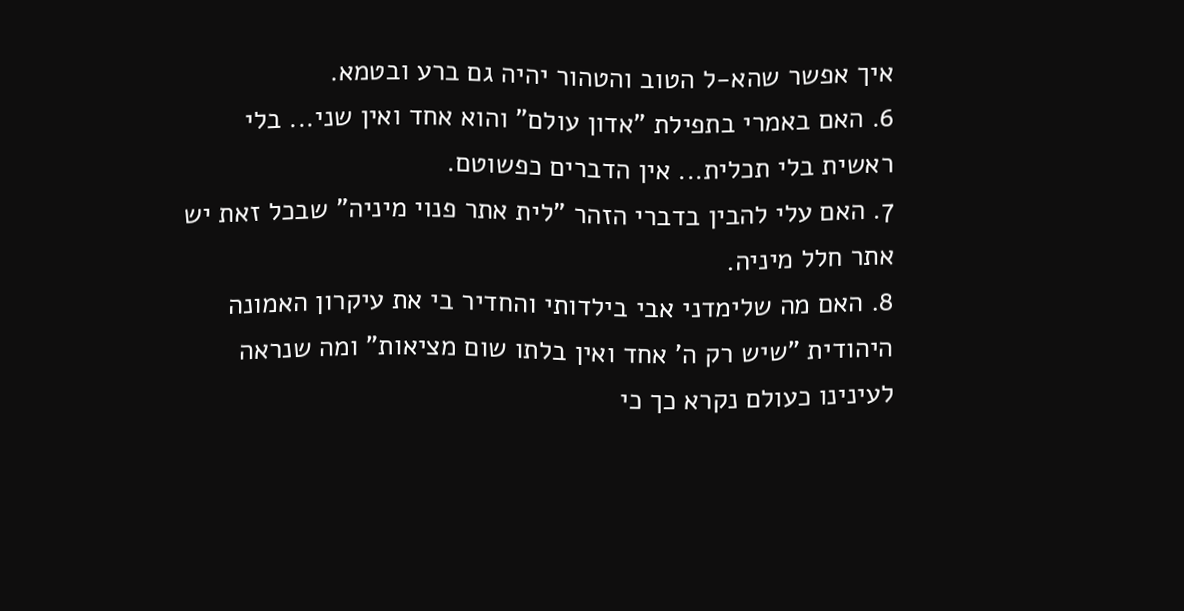איך אפשר שהא-ל הטוב והטהור יהיה גם ברע ובטמא.
6. האם באמרי בתפילת "אדון עולם" והוא אחד ואין שני... בלי ראשית בלי תכלית... אין הדברים כפשוטם.
7. האם עלי להבין בדברי הזהר "לית אתר פנוי מיניה" שבכל זאת יש אתר חלל מיניה.
8. האם מה שלימדני אבי בילדותי והחדיר בי את עיקרון האמונה היהודית "שיש רק ה' אחד ואין בלתו שום מציאות" ומה שנראה לעינינו כעולם נקרא כך כי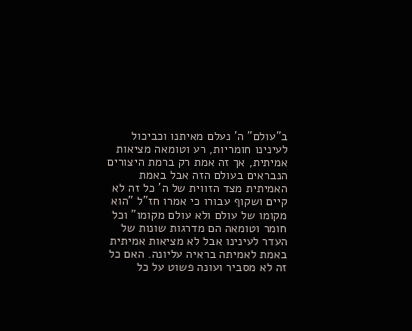ב"עולם" ה' נעלם מאיתנו וכביכול לעינינו חומריות, רע וטומאה מציאות אמיתית, אך זה אמת רק ברמת היצורים הנבראים בעולם הזה אבל באמת האמיתית מצד הזווית של ה' כל זה לא קיים ושקוף עבורו כי אמרו חז"ל "הוא מקומו של עולם ולא עולם מקומו" וכל חומר וטומאה הם מדרגות שונות של העדר לעינינו אבל לא מציאות אמיתית באמת לאמיתה בראיה עליונה. האם כל זה לא מסביר ועונה פשוט על כל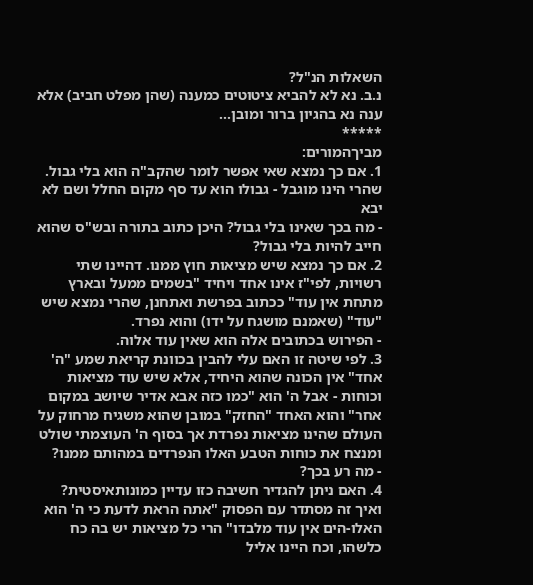השאלות הנ"ל?
נ.ב. נא לא להביא ציטוטים כמענה (שהן מפלט חביב) אלא ענה נא בהגיון ברור ומובן...
*****
מביךהמורים:
1. אם כך נמצא שאי אפשר לומר שהקב"ה הוא בלי גבול. שהרי הינו מוגבל - גבולו הוא עד סף מקום החלל ושם לא יבא
- מה בכך שאינו בלי גבול? היכן כתוב בתורה ובש"ס שהוא חייב להיות בלי גבול?
2. אם כך נמצא שיש מציאות חוץ ממנו. דהיינו שתי רשויות, לפי"ז אינו אחד ויחיד "בשמים ממעל ובארץ מתחת אין עוד" ככתוב בפרשת ואתחנן, שהרי נמצא שיש "עוד" (שאמנם מושגח על ידו) והוא נפרד.
- הפירוש בכתובים אלה הוא שאין עוד אלוה.
3. לפי שיטה זו האם עלי להבין בכוונת קריאת שמע "ה' אחד" אין הכונה שהוא היחיד, אלא שיש עוד מציאות וכוחות - אבל ה' הוא "כמו כזה אבא אדיר שיושב במקום אחר" והוא האחד "החזק" במובן שהוא משגיח מרחוק על העולם שהינו מציאות נפרדת אך בסוף ה' העוצמתי שולט ומנצח את כוחות הטבע האלו הנפרדים במהותם ממנו?
- מה רע בכך?
4. האם ניתן להגדיר חשיבה כזו עדיין כמונותאיסטית? ואיך זה מסתדר עם הפסוק "אתה הראת לדעת כי ה' הוא האלו-הים אין עוד מלבדו" הרי כל מציאות יש בה כח כלשהו, וכח היינו אליל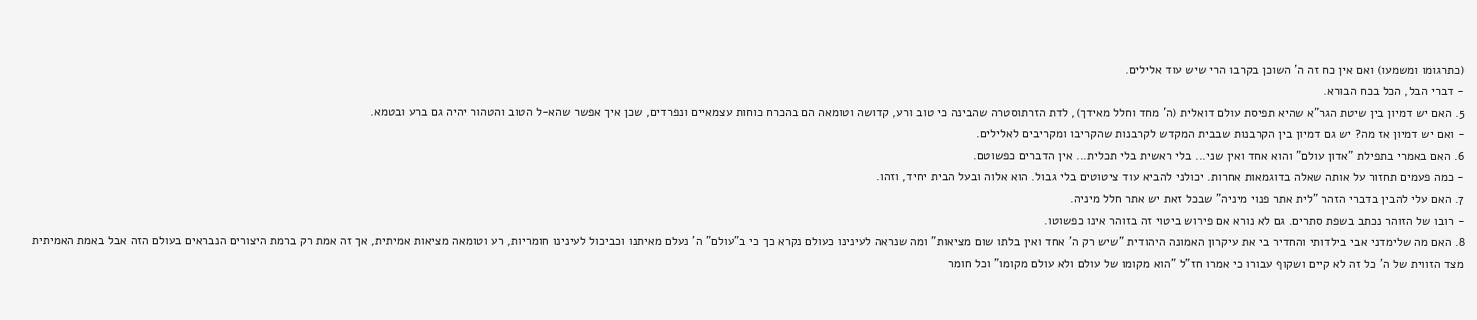(כתרגומו ומשמעו) ואם אין כח זה ה' השוכן בקרבו הרי שיש עוד אלילים.
- דברי הבל, הכל בכח הבורא.
5. האם יש דמיון בין שיטת הגר"א שהיא תפיסת עולם דואלית (ה' מחד וחלל מאידך), לדת הזרתוסטרה שהבינה כי טוב ורע, קדושה וטומאה הם בהכרח כוחות עצמאיים ונפרדים, שכן איך אפשר שהא-ל הטוב והטהור יהיה גם ברע ובטמא.
- ואם יש דמיון אז מה? יש גם דמיון בין הקרבנות שבבית המקדש לקרבנות שהקריבו ומקריבים לאלילים.
6. האם באמרי בתפילת "אדון עולם" והוא אחד ואין שני... בלי ראשית בלי תכלית... אין הדברים כפשוטם.
- כמה פעמים תחזור על אותה שאלה בדוגמאות אחרות. יכולני להביא עוד ציטוטים בלי גבול. הוא אלוה ובעל הבית יחיד, וזהו.
7. האם עלי להבין בדברי הזהר "לית אתר פנוי מיניה" שבכל זאת יש אתר חלל מיניה.
- רובו של הזוהר נכתב בשפת סתרים. גם לא נורא אם פירוש ביטוי זה בזוהר אינו כפשוטו.
8. האם מה שלימדני אבי בילדותי והחדיר בי את עיקרון האמונה היהודית "שיש רק ה' אחד ואין בלתו שום מציאות" ומה שנראה לעינינו כעולם נקרא כך כי ב"עולם" ה' נעלם מאיתנו וכביכול לעינינו חומריות, רע וטומאה מציאות אמיתית, אך זה אמת רק ברמת היצורים הנבראים בעולם הזה אבל באמת האמיתית מצד הזווית של ה' כל זה לא קיים ושקוף עבורו כי אמרו חז"ל "הוא מקומו של עולם ולא עולם מקומו" וכל חומר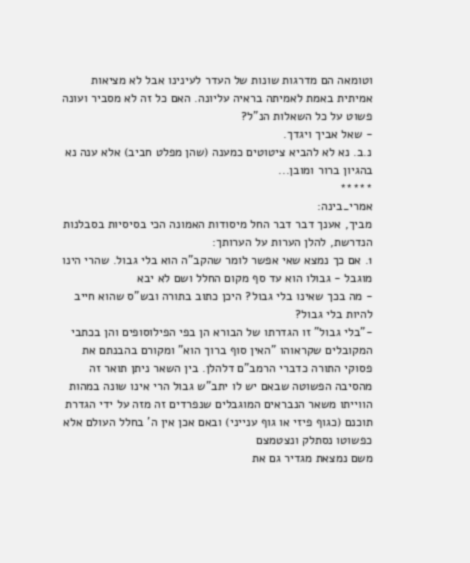וטומאה הם מדרגות שונות של העדר לעינינו אבל לא מציאות אמיתית באמת לאמיתה בראיה עליונה. האם כל זה לא מסביר ועונה פשוט על כל השאלות הנ"ל?
- שאל אביך ויגדך.
נ.ב. נא לא להביא ציטוטים כמענה (שהן מפלט חביב) אלא ענה נא בהגיון ברור ומובן...
*****
אמרי_בינה:
מביך, אענך דבר דבר החל מיסודות האמונה הכי בסיסיות בסבלנות הנדרשת, להלן הערות על הערותך:
1. אם כך נמצא שאי אפשר לומר שהקב"ה הוא בלי גבול. שהרי הינו מוגבל - גבולו הוא עד סף מקום החלל ושם לא יבא
- מה בכך שאינו בלי גבול? היכן כתוב בתורה ובש"ס שהוא חייב להיות בלי גבול?
-"בלי גבול" זו הגדרתו של הבורא הן בפי הפילוסופים והן בכתבי המקובלים שקראוהו "האין סוף ברוך הוא" ומקורם בהבנתם את פסוקי התורה כדברי הרמב"ם דלהלן. בין השאר ניתן תואר זה מהסיבה הפשוטה שבאם יש לו יתב"ש גבול הרי אינו שונה במהות הווייתו משאר הנבראים המוגבלים שנפרדים זה מזה על ידי הגדרת תוכנם (כגוף פיזי או גוף ענייני) ובאם אכן אין ה' בחלל העולם אלא כפשוטו נסתלק ונצטמצם
משם נמצאת מגדיר גם את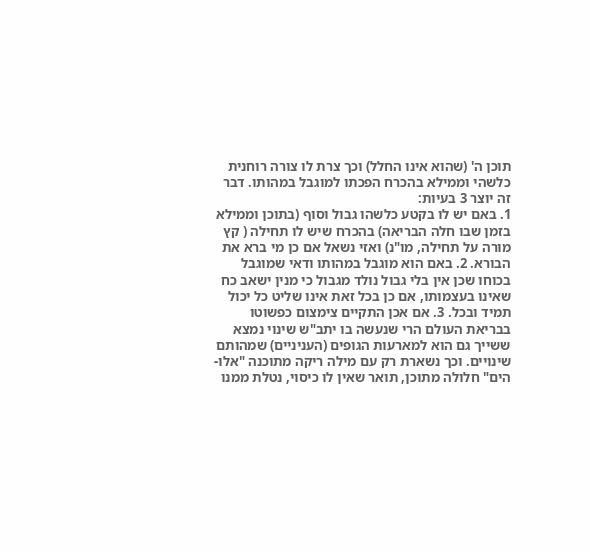תוכן ה' (שהוא אינו החלל) וכך צרת לו צורה רוחנית כלשהי וממילא בהכרח הפכתו למוגבל במהותו. דבר זה יוצר 3 בעיות:
1. באם יש לו בקטע כלשהו גבול וסוף (בתוכן וממילא בזמן שבו חלה הבריאה) בהכרח שיש לו תחילה ( קץ מורה על תחילה, מו"נ) ואזי נשאל אם כן מי ברא את הבורא. 2. באם הוא מוגבל במהותו ודאי שמוגבל בכוחו שכן אין בלי גבול נולד מגבול כי מנין ישאב כח שאינו בעצמותו, אם כן בכל זאת אינו שליט כל יכול תמיד ובכל. 3. אם אכן התקיים צימצום כפשוטו בבריאת העולם הרי שנעשה בו יתב"ש שינוי נמצא ששייך גם הוא למארעות הגופים (העניניים) שמהותם שינויים. וכך נשארת רק עם מילה ריקה מתוכנה "אלו-הים" חלולה מתוכן, תואר שאין לו כיסוי, נטלת ממנו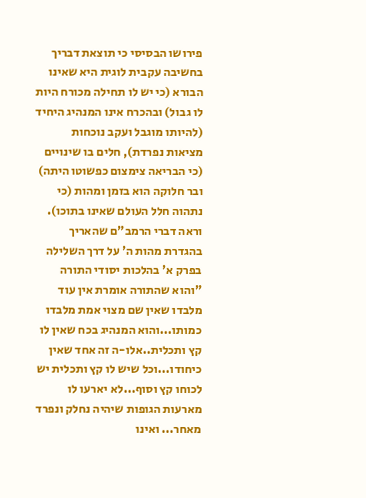פירושו הבסיסי כי תוצאת דבריך בחשיבה עקבית לוגית היא שאינו הבורא (כי יש לו תחילה מכורח היות לו גבול) ובהכרח אינו המנהיג היחיד (להיותו מוגבל ועקב נוכחות מציאות נפרדת), חלים בו שינויים (כי הבריאה צימצום כפשוטו היתה) ובר חלוקה הוא בזמן ומהות (כי נתהוה חלל העולם שאינו בתוכו).
וראה דברי הרמב"ם שהאריך בהגדרת מהות ה' על דרך השלילה בפרק א' בהלכות יסודי התורה "והוא שהתורה אומרת אין עוד מלבדו שאין שם מצוי אמת מלבדו כמותו...והוא המנהיג בכח שאין לו קץ ותכלית..אלו-ה זה אחד שאין כיחודו...וכל שיש לו קץ ותכלית יש לכוחו קץ וסוף...לא יארעו לו מארעות הגופות שיהיה נחלק ונפרד מאחר... ואינו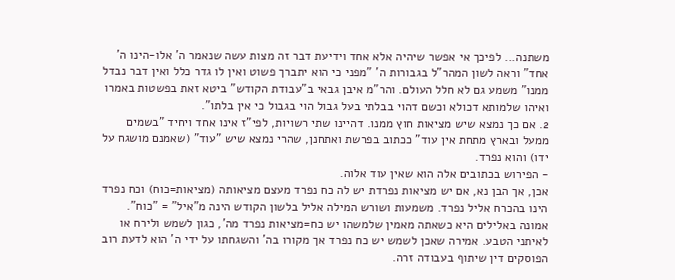משתנה... לפיכך אי אפשר שיהיה אלא אחד וידיעת דבר זה מצות עשה שנאמר ה' אלו-הינו ה' אחד" וראה לשון המהר"ל בגבורות ה' "מפני כי הוא יתברך פשוט ואין לו גדר כלל ואין דבר נבדל ממנו" משמע גם לא חלל העולם. והר"מ איבן גבאי ב"עבודת הקודש" ביטא זאת בפשטות באמרו ואיהו שלמותא דכולא וכשם דהוי בבלתי בעל גבול הוי בגבול כי אין בלתו".
2. אם כך נמצא שיש מציאות חוץ ממנו. דהיינו שתי רשויות, לפי"ז אינו אחד ויחיד "בשמים ממעל ובארץ מתחת אין עוד" ככתוב בפרשת ואתחנן, שהרי נמצא שיש "עוד" (שאמנם מושגח על ידו) והוא נפרד.
- הפירוש בכתובים אלה הוא שאין עוד אלוה.
אכן, אך הבן נא, אם יש מציאות נפרדת יש לה כח נפרד מעצם מציאותה (מציאות=כוח) וכח נפרד הינו בהכרח אליל נפרד. משמעות ושורש המילה אליל בלשון הקודש הינה מ"איל" = "כוח". אמונה באלילים היא כשאתה מאמין שלמשהו יש כח=מציאות נפרד מה', כגון לשמש ולירח או לאיתני הטבע. אמירה שאכן לשמש יש כח נפרד אך מקורו בה' והשגחתו על ידי ה' הוא לדעת רוב הפוסקים דין שיתוף בעבודה זרה.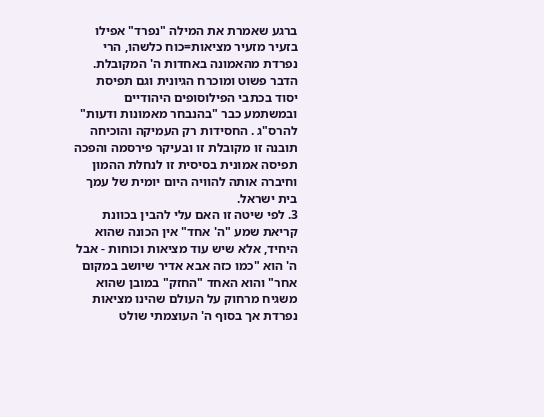ברגע שאמרת את המילה "נפרד" אפילו בזעיר מזעיר מציאות=כוח כלשהו, הרי נפרדת מהאמונה באחדות ה' המקובלת. הדבר פשוט ומוכרח הגיונית וגם תפיסת יסוד בכתבי הפילוסופים היהודיים ובמשתמע כבר "בהנבחר מאמונות ודעות" להרס"ג . החסידות רק העמיקה והוכיחה תובנה זו מקובלת זו ובעיקר פירסמה והפכה תפיסה אמונית בסיסית זו לנחלת ההמון וחיברה אותה להוויה היום יומית של עמך בית ישראל.
3. לפי שיטה זו האם עלי להבין בכוונת קריאת שמע "ה' אחד" אין הכונה שהוא היחיד, אלא שיש עוד מציאות וכוחות - אבל ה' הוא "כמו כזה אבא אדיר שיושב במקום אחר" והוא האחד "החזק" במובן שהוא משגיח מרחוק על העולם שהינו מציאות נפרדת אך בסוף ה' העוצמתי שולט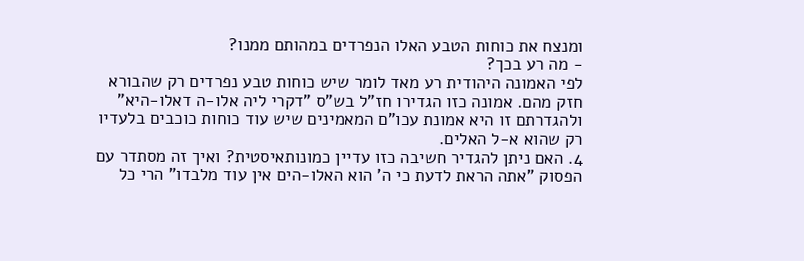ומנצח את כוחות הטבע האלו הנפרדים במהותם ממנו?
- מה רע בכך?
לפי האמונה היהודית רע מאד לומר שיש כוחות טבע נפרדים רק שהבורא חזק מהם. אמונה כזו הגדירו חז"ל בש"ס "דקרי ליה אלו-ה דאלו-היא" ולהגדרתם זו היא אמונת עכו"ם המאמינים שיש עוד כוחות כוכבים בלעדיו רק שהוא א-ל האלים.
4. האם ניתן להגדיר חשיבה כזו עדיין כמונותאיסטית? ואיך זה מסתדר עם הפסוק "אתה הראת לדעת כי ה' הוא האלו-הים אין עוד מלבדו" הרי כל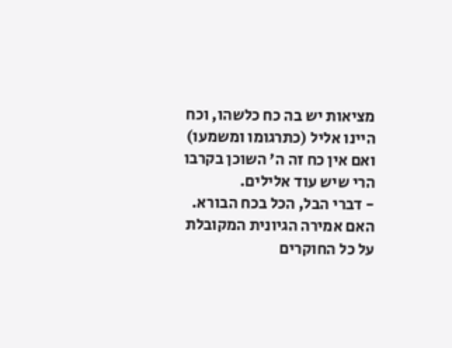מציאות יש בה כח כלשהו, וכח היינו אליל (כתרגומו ומשמעו) ואם אין כח זה ה' השוכן בקרבו הרי שיש עוד אלילים.
- דברי הבל, הכל בכח הבורא.
האם אמירה הגיונית המקובלת על כל החוקרים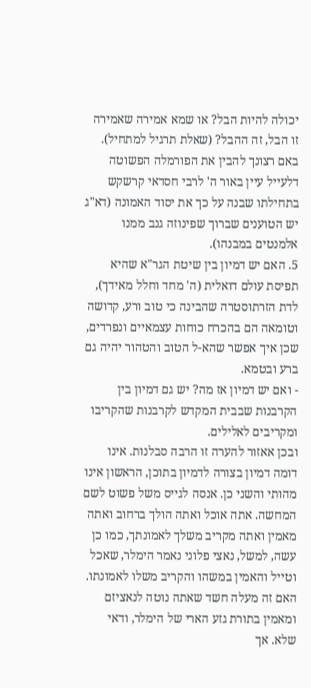יכולה להיות הבל? או שמא אמירה שאמירה זו הבל, זה ההבל? (שאלת תרגיל למתחיל). באם רצונך להבין את הפורמלה הפשוטה דלעייל עיין באור ה' לרבי חסדאי קרשקש בתחילתו שבנה על כך את יסוד האמונה (דא"ג יש הטוענים שברוך שפינוזה גנב ממנו אלמנטים במבנהו).
5. האם יש דמיון בין שיטת הגר"א שהיא תפיסת עולם דואלית (ה' מחד וחלל מאידך), לדת הזרתוסטרה שהבינה כי טוב ורע, קדושה וטומאה הם בהכרח כוחות עצמאיים ונפרדים, שכן איך אפשר שהא-ל הטוב והטהור יהיה גם ברע ובטמא.
- ואם יש דמיון אז מה? יש גם דמיון בין הקרבנות שבבית המקדש לקרבנות שהקריבו ומקריבים לאלילים.
ובכן אאזור להערה זו הרבה סבלנות. אינו דומה דמיון בצורה לדמיון בתוכן, הראשון אינו מהותי והשני כן. אנסה לגייס משל פשוט לשם המחשה. אתה אוכל ואתה הולך ברחוב ואתה מאמין ואתה מקריב משלך לאמונתך, כמו כן עשה, למשל, נאצי פלוני נאמר הימלר, שאכל וטייל והאמין במשהו והקריב משלו לאמונתו. האם זה מעלה חשד שאתה נוטה לנאציזם ומאמין בתורת גזע הארי של הימלר, ודאי שלא. אך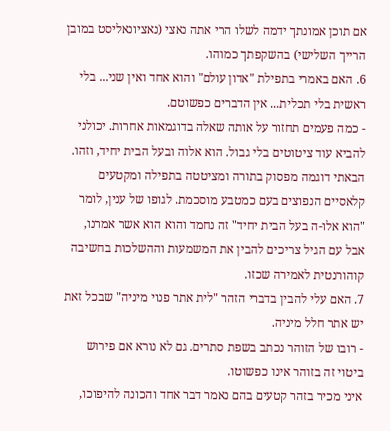אם תוכן אמונתך ידמה לשלו הרי אתה נאצי (נאציונאליסט במובן הרייך השלישי) בהשקפתך כמוהו.
6. האם באמרי בתפילת "אדון עולם" והוא אחד ואין שני... בלי ראשית בלי תכלית... אין הדברים כפשוטם.
- כמה פעמים תחזור על אותה שאלה בדוגמאות אחרות. יכולני להביא עוד ציטוטים בלי גבול. הוא אלוה ובעל הבית יחיד, וזהו.
הבאתי דוגמה מפסוק בתורה ומציטטה בתפילה ומקטעים קלאסיים הנפוצים בעם כמטבע מוסכמת. לגופו של ענין, לומר "הוא אלו-ה בעל הבית יחיד" זה נחמד והוא הוא אשר אמרנו, אבל עם הגיל צריכים להבין את המשמעות וההשלכות בחשיבה קוהורנטית לאמירה שכזו.
7. האם עלי להבין בדברי הזהר "לית אתר פנוי מיניה" שבכל זאת יש אתר חלל מיניה.
- רובו של הזוהר נכתב בשפת סתרים. גם לא נורא אם פירוש ביטוי זה בזוהר אינו כפשוטו.
איני מכיר בזהר קטעים בהם נאמר דבר אחד והכונה להיפוכו,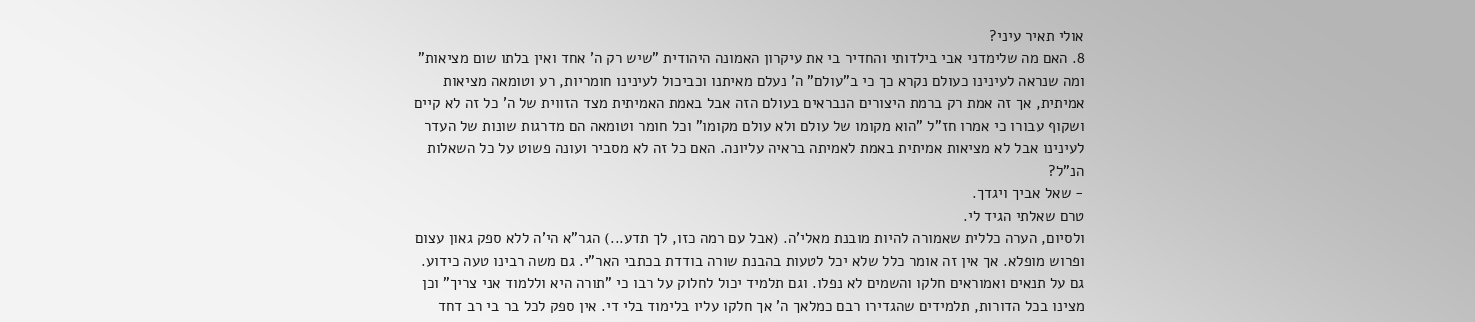אולי תאיר עיני?
8. האם מה שלימדני אבי בילדותי והחדיר בי את עיקרון האמונה היהודית "שיש רק ה' אחד ואין בלתו שום מציאות" ומה שנראה לעינינו כעולם נקרא כך כי ב"עולם" ה' נעלם מאיתנו וכביכול לעינינו חומריות, רע וטומאה מציאות אמיתית, אך זה אמת רק ברמת היצורים הנבראים בעולם הזה אבל באמת האמיתית מצד הזווית של ה' כל זה לא קיים ושקוף עבורו כי אמרו חז"ל "הוא מקומו של עולם ולא עולם מקומו" וכל חומר וטומאה הם מדרגות שונות של העדר לעינינו אבל לא מציאות אמיתית באמת לאמיתה בראיה עליונה. האם כל זה לא מסביר ועונה פשוט על כל השאלות הנ"ל?
- שאל אביך ויגדך.
טרם שאלתי הגיד לי.
ולסיום, הערה כללית שאמורה להיות מובנת מאלי'ה. (אבל עם רמה כזו, לך תדע...) הגר"א הי'ה ללא ספק גאון עצום ופרוש מופלא. אך אין זה אומר כלל שלא יכל לטעות בהבנת שורה בודדת בכתבי האר"י. גם משה רבינו טעה כידוע. גם על תנאים ואמוראים חלקו והשמים לא נפלו. וגם תלמיד יכול לחלוק על רבו כי "תורה היא וללמוד אני צריך" וכן מצינו בכל הדורות, תלמידים שהגדירו רבם כמלאך ה' אך חלקו עליו בלימוד בלי די. אין ספק לכל בר בי רב דחד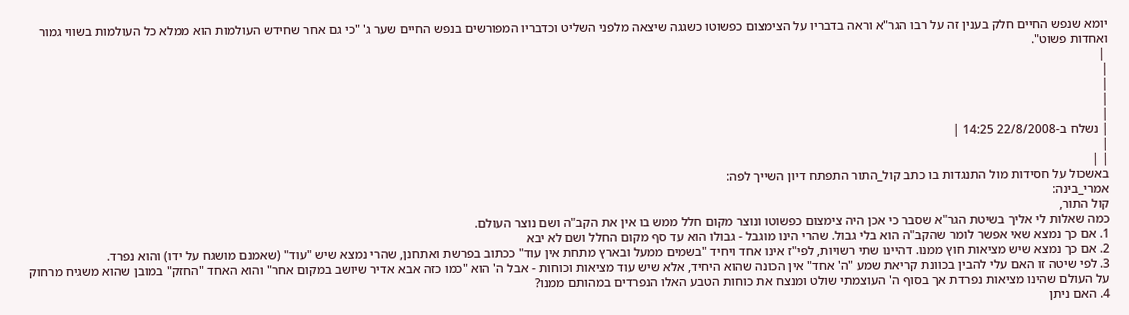יומא שנפש החיים חלק בענין זה על רבו הגר"א וראה בדבריו על הצימצום כפשוטו כשגגה שיצאה מלפני השליט וכדבריו המפורשים בנפש החיים שער ג' "כי גם אחר שחידש העולמות הוא ממלא כל העולמות בשווי גמור ואחדות פשוט".
 |
|
|
|
|
| נשלח ב-22/8/2008 14:25 |
|
| |
באשכול על חסידות מול התנגדות בו כתב קול_התור התפתח דיון השייך לפה:
אמרי_בינה:
קול התור,
כמה שאלות לי אליך בשיטת הגר"א שסבר כי אכן היה צימצום כפשוטו ונוצר מקום חלל ממש בו אין את הקב"ה ושם נוצר העולם.
1. אם כך נמצא שאי אפשר לומר שהקב"ה הוא בלי גבול. שהרי הינו מוגבל - גבולו הוא עד סף מקום החלל ושם לא יבא
2. אם כך נמצא שיש מציאות חוץ ממנו. דהיינו שתי רשויות, לפי"ז אינו אחד ויחיד "בשמים ממעל ובארץ מתחת אין עוד" ככתוב בפרשת ואתחנן, שהרי נמצא שיש "עוד" (שאמנם מושגח על ידו) והוא נפרד.
3. לפי שיטה זו האם עלי להבין בכוונת קריאת שמע "ה' אחד" אין הכונה שהוא היחיד, אלא שיש עוד מציאות וכוחות - אבל ה' הוא "כמו כזה אבא אדיר שיושב במקום אחר" והוא האחד "החזק" במובן שהוא משגיח מרחוק על העולם שהינו מציאות נפרדת אך בסוף ה' העוצמתי שולט ומנצח את כוחות הטבע האלו הנפרדים במהותם ממנו?
4. האם ניתן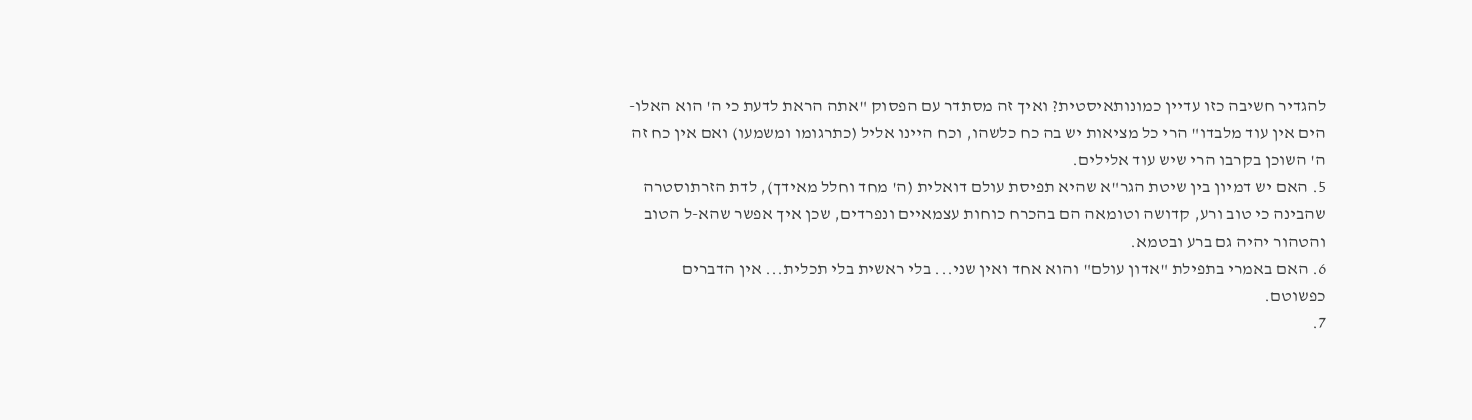להגדיר חשיבה כזו עדיין כמונותאיסטית? ואיך זה מסתדר עם הפסוק "אתה הראת לדעת כי ה' הוא האלו-הים אין עוד מלבדו" הרי כל מציאות יש בה כח כלשהו, וכח היינו אליל (כתרגומו ומשמעו) ואם אין כח זה ה' השוכן בקרבו הרי שיש עוד אלילים.
5. האם יש דמיון בין שיטת הגר"א שהיא תפיסת עולם דואלית (ה' מחד וחלל מאידך), לדת הזרתוסטרה שהבינה כי טוב ורע, קדושה וטומאה הם בהכרח כוחות עצמאיים ונפרדים, שכן איך אפשר שהא-ל הטוב והטהור יהיה גם ברע ובטמא.
6. האם באמרי בתפילת "אדון עולם" והוא אחד ואין שני... בלי ראשית בלי תכלית... אין הדברים כפשוטם.
7.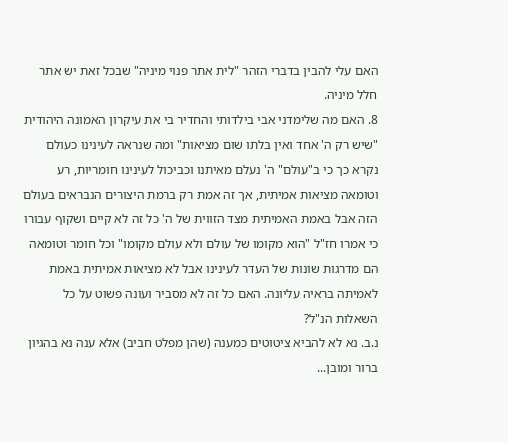האם עלי להבין בדברי הזהר "לית אתר פנוי מיניה" שבכל זאת יש אתר חלל מיניה.
8. האם מה שלימדני אבי בילדותי והחדיר בי את עיקרון האמונה היהודית "שיש רק ה' אחד ואין בלתו שום מציאות" ומה שנראה לעינינו כעולם נקרא כך כי ב"עולם" ה' נעלם מאיתנו וכביכול לעינינו חומריות, רע וטומאה מציאות אמיתית, אך זה אמת רק ברמת היצורים הנבראים בעולם הזה אבל באמת האמיתית מצד הזווית של ה' כל זה לא קיים ושקוף עבורו כי אמרו חז"ל "הוא מקומו של עולם ולא עולם מקומו" וכל חומר וטומאה הם מדרגות שונות של העדר לעינינו אבל לא מציאות אמיתית באמת לאמיתה בראיה עליונה. האם כל זה לא מסביר ועונה פשוט על כל השאלות הנ"ל?
נ.ב. נא לא להביא ציטוטים כמענה (שהן מפלט חביב) אלא ענה נא בהגיון ברור ומובן...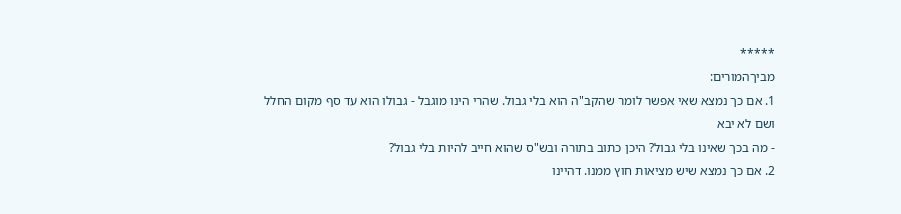*****
מביךהמורים:
1. אם כך נמצא שאי אפשר לומר שהקב"ה הוא בלי גבול. שהרי הינו מוגבל - גבולו הוא עד סף מקום החלל ושם לא יבא
- מה בכך שאינו בלי גבול? היכן כתוב בתורה ובש"ס שהוא חייב להיות בלי גבול?
2. אם כך נמצא שיש מציאות חוץ ממנו. דהיינו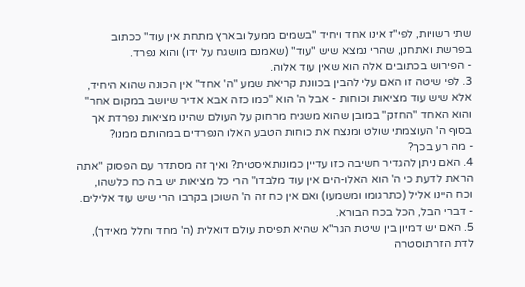שתי רשויות, לפי"ז אינו אחד ויחיד "בשמים ממעל ובארץ מתחת אין עוד" ככתוב בפרשת ואתחנן, שהרי נמצא שיש "עוד" (שאמנם מושגח על ידו) והוא נפרד.
- הפירוש בכתובים אלה הוא שאין עוד אלוה.
3. לפי שיטה זו האם עלי להבין בכוונת קריאת שמע "ה' אחד" אין הכונה שהוא היחיד, אלא שיש עוד מציאות וכוחות - אבל ה' הוא "כמו כזה אבא אדיר שיושב במקום אחר" והוא האחד "החזק" במובן שהוא משגיח מרחוק על העולם שהינו מציאות נפרדת אך בסוף ה' העוצמתי שולט ומנצח את כוחות הטבע האלו הנפרדים במהותם ממנו?
- מה רע בכך?
4. האם ניתן להגדיר חשיבה כזו עדיין כמונותאיסטית? ואיך זה מסתדר עם הפסוק "אתה הראת לדעת כי ה' הוא האלו-הים אין עוד מלבדו" הרי כל מציאות יש בה כח כלשהו, וכח היינו אליל (כתרגומו ומשמעו) ואם אין כח זה ה' השוכן בקרבו הרי שיש עוד אלילים.
- דברי הבל, הכל בכח הבורא.
5. האם יש דמיון בין שיטת הגר"א שהיא תפיסת עולם דואלית (ה' מחד וחלל מאידך), לדת הזרתוסטרה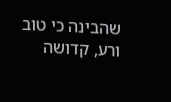שהבינה כי טוב ורע, קדושה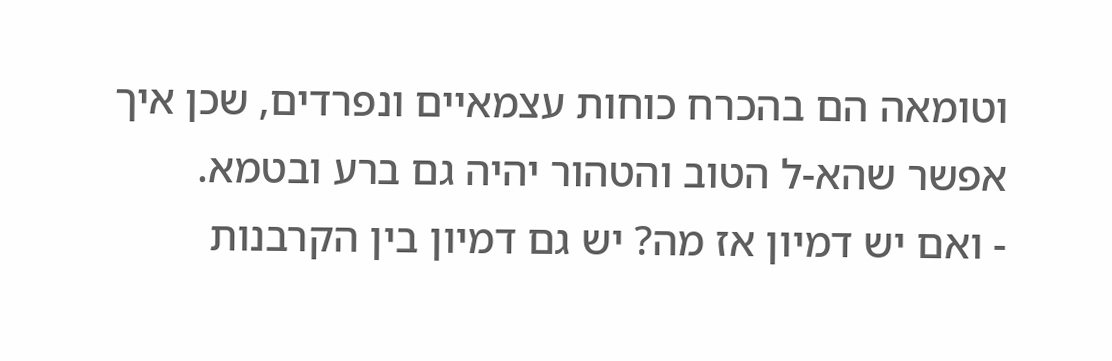וטומאה הם בהכרח כוחות עצמאיים ונפרדים, שכן איך אפשר שהא-ל הטוב והטהור יהיה גם ברע ובטמא.
- ואם יש דמיון אז מה? יש גם דמיון בין הקרבנות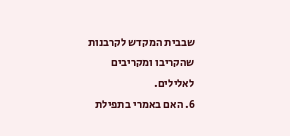שבבית המקדש לקרבנות שהקריבו ומקריבים לאלילים.
6. האם באמרי בתפילת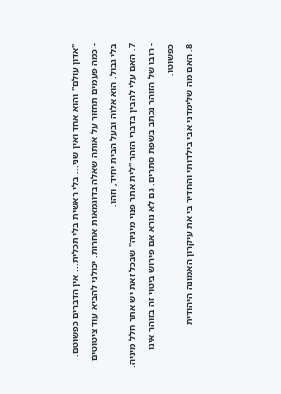"אדון עולם" והוא אחד ואין שני... בלי ראשית בלי תכלית... אין הדברים כפשוטם.
- כמה פעמים תחזור על אותה שאלה בדוגמאות אחרות. יכולני להביא עוד ציטוטים בלי גבול. הוא אלוה ובעל הבית יחיד, וזהו.
7. האם עלי להבין בדברי הזהר "לית אתר פנוי מיניה" שבכל זאת יש אתר חלל מיניה.
- רובו של הזוהר נכתב בשפת סתרים. גם לא נורא אם פירוש ביטוי זה בזוהר אינו כפשוטו.
8. האם מה שלימדני אבי בילדותי והחדיר בי את עיקרון האמונה היהודית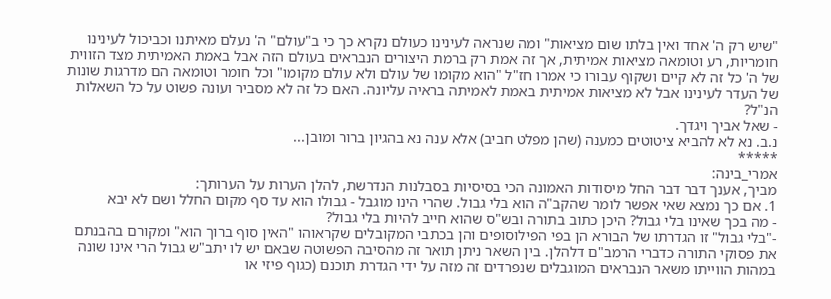"שיש רק ה' אחד ואין בלתו שום מציאות" ומה שנראה לעינינו כעולם נקרא כך כי ב"עולם" ה' נעלם מאיתנו וכביכול לעינינו חומריות, רע וטומאה מציאות אמיתית, אך זה אמת רק ברמת היצורים הנבראים בעולם הזה אבל באמת האמיתית מצד הזווית של ה' כל זה לא קיים ושקוף עבורו כי אמרו חז"ל "הוא מקומו של עולם ולא עולם מקומו" וכל חומר וטומאה הם מדרגות שונות של העדר לעינינו אבל לא מציאות אמיתית באמת לאמיתה בראיה עליונה. האם כל זה לא מסביר ועונה פשוט על כל השאלות הנ"ל?
- שאל אביך ויגדך.
נ.ב. נא לא להביא ציטוטים כמענה (שהן מפלט חביב) אלא ענה נא בהגיון ברור ומובן...
*****
אמרי_בינה:
מביך, אענך דבר דבר החל מיסודות האמונה הכי בסיסיות בסבלנות הנדרשת, להלן הערות על הערותך:
1. אם כך נמצא שאי אפשר לומר שהקב"ה הוא בלי גבול. שהרי הינו מוגבל - גבולו הוא עד סף מקום החלל ושם לא יבא
- מה בכך שאינו בלי גבול? היכן כתוב בתורה ובש"ס שהוא חייב להיות בלי גבול?
-"בלי גבול" זו הגדרתו של הבורא הן בפי הפילוסופים והן בכתבי המקובלים שקראוהו "האין סוף ברוך הוא" ומקורם בהבנתם את פסוקי התורה כדברי הרמב"ם דלהלן. בין השאר ניתן תואר זה מהסיבה הפשוטה שבאם יש לו יתב"ש גבול הרי אינו שונה במהות הווייתו משאר הנבראים המוגבלים שנפרדים זה מזה על ידי הגדרת תוכנם (כגוף פיזי או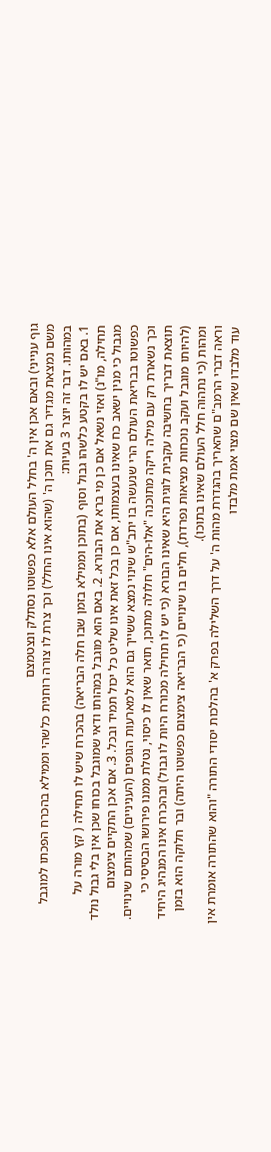גוף ענייני) ובאם אכן אין ה' בחלל העולם אלא כפשוטו נסתלק ונצטמצם
משם נמצאת מגדיר גם את תוכן ה' (שהוא אינו החלל) וכך צרת לו צורה רוחנית כלשהי וממילא בהכרח הפכתו למוגבל במהותו. דבר זה יוצר 3 בעיות:
1. באם יש לו בקטע כלשהו גבול וסוף (בתוכן וממילא בזמן שבו חלה הבריאה) בהכרח שיש לו תחילה ( קץ מורה על תחילה, מו"נ) ואזי נשאל אם כן מי ברא את הבורא. 2. באם הוא מוגבל במהותו ודאי שמוגבל בכוחו שכן אין בלי גבול נולד מגבול כי מנין ישאב כח שאינו בעצמותו, אם כן בכל זאת אינו שליט כל יכול תמיד ובכל. 3. אם אכן התקיים צימצום כפשוטו בבריאת העולם הרי שנעשה בו יתב"ש שינוי נמצא ששייך גם הוא למארעות הגופים (העניניים) שמהותם שינויים. וכך נשארת רק עם מילה ריקה מתוכנה "אלו-הים" חלולה מתוכן, תואר שאין לו כיסוי, נטלת ממנו פירושו הבסיסי כי תוצאת דבריך בחשיבה עקבית לוגית היא שאינו הבורא (כי יש לו תחילה מכורח היות לו גבול) ובהכרח אינו המנהיג היחיד (להיותו מוגבל ועקב נוכחות מציאות נפרדת), חלים בו שינויים (כי הבריאה צימצום כפשוטו היתה) ובר חלוקה הוא בזמן ומהות (כי נתהוה חלל העולם שאינו בתוכו).
וראה דברי הרמב"ם שהאריך בהגדרת מהות ה' על דרך השלילה בפרק א' בהלכות יסודי התורה "והוא שהתורה אומרת אין עוד מלבדו שאין שם מצוי אמת מלבדו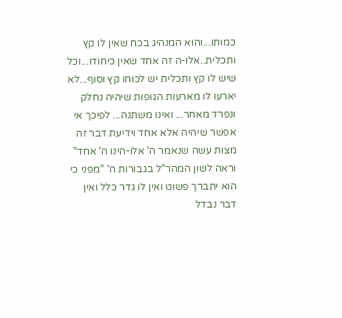כמותו...והוא המנהיג בכח שאין לו קץ ותכלית..אלו-ה זה אחד שאין כיחודו...וכל שיש לו קץ ותכלית יש לכוחו קץ וסוף...לא יארעו לו מארעות הגופות שיהיה נחלק ונפרד מאחר... ואינו משתנה... לפיכך אי אפשר שיהיה אלא אחד וידיעת דבר זה מצות עשה שנאמר ה' אלו-הינו ה' אחד" וראה לשון המהר"ל בגבורות ה' "מפני כי הוא יתברך פשוט ואין לו גדר כלל ואין דבר נבדל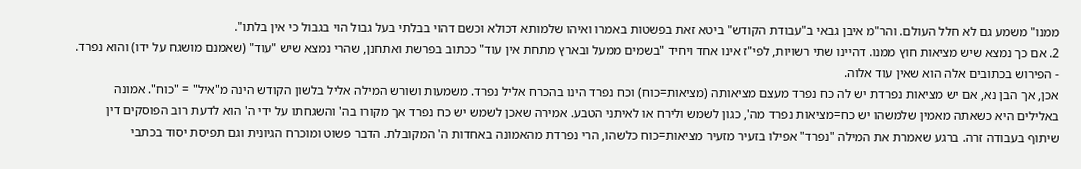ממנו" משמע גם לא חלל העולם. והר"מ איבן גבאי ב"עבודת הקודש" ביטא זאת בפשטות באמרו ואיהו שלמותא דכולא וכשם דהוי בבלתי בעל גבול הוי בגבול כי אין בלתו".
2. אם כך נמצא שיש מציאות חוץ ממנו. דהיינו שתי רשויות, לפי"ז אינו אחד ויחיד "בשמים ממעל ובארץ מתחת אין עוד" ככתוב בפרשת ואתחנן, שהרי נמצא שיש "עוד" (שאמנם מושגח על ידו) והוא נפרד.
- הפירוש בכתובים אלה הוא שאין עוד אלוה.
אכן, אך הבן נא, אם יש מציאות נפרדת יש לה כח נפרד מעצם מציאותה (מציאות=כוח) וכח נפרד הינו בהכרח אליל נפרד. משמעות ושורש המילה אליל בלשון הקודש הינה מ"איל" = "כוח". אמונה באלילים היא כשאתה מאמין שלמשהו יש כח=מציאות נפרד מה', כגון לשמש ולירח או לאיתני הטבע. אמירה שאכן לשמש יש כח נפרד אך מקורו בה' והשגחתו על ידי ה' הוא לדעת רוב הפוסקים דין שיתוף בעבודה זרה. ברגע שאמרת את המילה "נפרד" אפילו בזעיר מזעיר מציאות=כוח כלשהו, הרי נפרדת מהאמונה באחדות ה' המקובלת. הדבר פשוט ומוכרח הגיונית וגם תפיסת יסוד בכתבי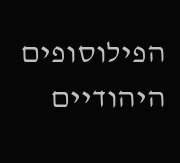הפילוסופים היהודיים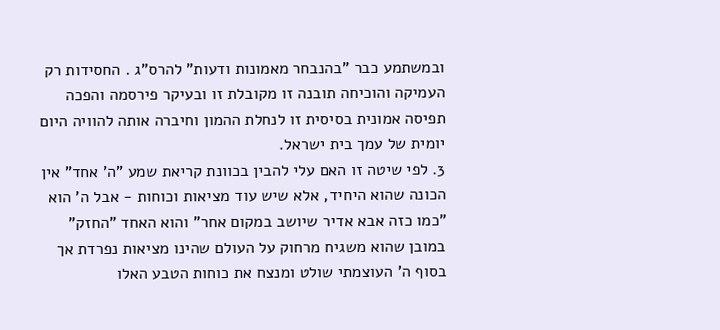ובמשתמע כבר "בהנבחר מאמונות ודעות" להרס"ג . החסידות רק העמיקה והוכיחה תובנה זו מקובלת זו ובעיקר פירסמה והפכה תפיסה אמונית בסיסית זו לנחלת ההמון וחיברה אותה להוויה היום יומית של עמך בית ישראל.
3. לפי שיטה זו האם עלי להבין בכוונת קריאת שמע "ה' אחד" אין הכונה שהוא היחיד, אלא שיש עוד מציאות וכוחות - אבל ה' הוא "כמו כזה אבא אדיר שיושב במקום אחר" והוא האחד "החזק" במובן שהוא משגיח מרחוק על העולם שהינו מציאות נפרדת אך בסוף ה' העוצמתי שולט ומנצח את כוחות הטבע האלו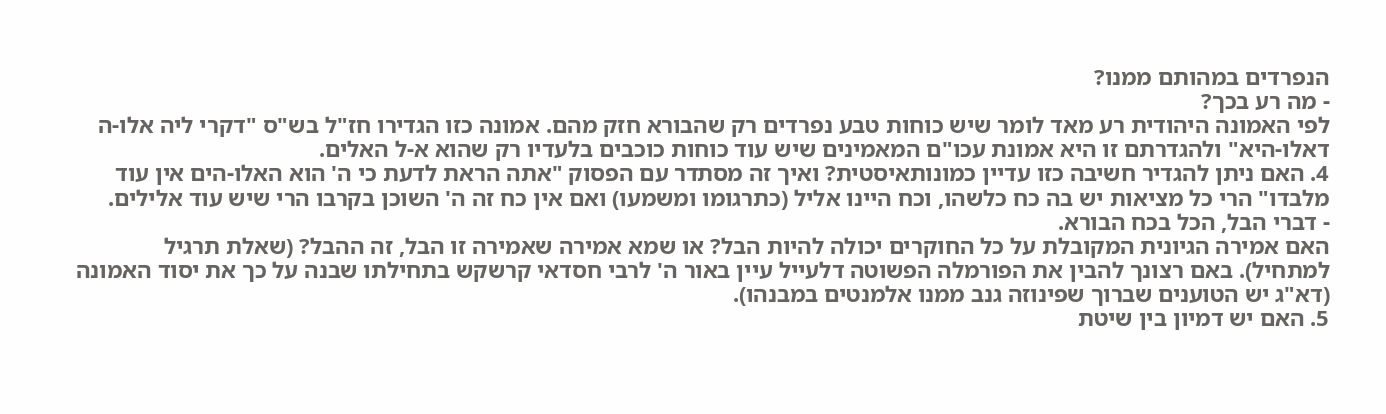הנפרדים במהותם ממנו?
- מה רע בכך?
לפי האמונה היהודית רע מאד לומר שיש כוחות טבע נפרדים רק שהבורא חזק מהם. אמונה כזו הגדירו חז"ל בש"ס "דקרי ליה אלו-ה דאלו-היא" ולהגדרתם זו היא אמונת עכו"ם המאמינים שיש עוד כוחות כוכבים בלעדיו רק שהוא א-ל האלים.
4. האם ניתן להגדיר חשיבה כזו עדיין כמונותאיסטית? ואיך זה מסתדר עם הפסוק "אתה הראת לדעת כי ה' הוא האלו-הים אין עוד מלבדו" הרי כל מציאות יש בה כח כלשהו, וכח היינו אליל (כתרגומו ומשמעו) ואם אין כח זה ה' השוכן בקרבו הרי שיש עוד אלילים.
- דברי הבל, הכל בכח הבורא.
האם אמירה הגיונית המקובלת על כל החוקרים יכולה להיות הבל? או שמא אמירה שאמירה זו הבל, זה ההבל? (שאלת תרגיל למתחיל). באם רצונך להבין את הפורמלה הפשוטה דלעייל עיין באור ה' לרבי חסדאי קרשקש בתחילתו שבנה על כך את יסוד האמונה (דא"ג יש הטוענים שברוך שפינוזה גנב ממנו אלמנטים במבנהו).
5. האם יש דמיון בין שיטת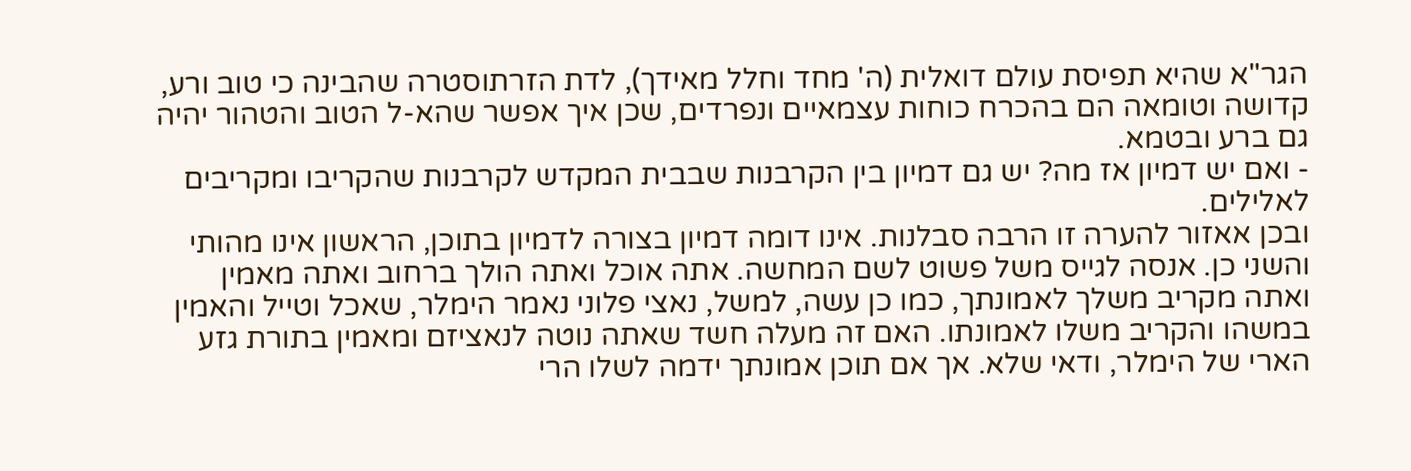הגר"א שהיא תפיסת עולם דואלית (ה' מחד וחלל מאידך), לדת הזרתוסטרה שהבינה כי טוב ורע, קדושה וטומאה הם בהכרח כוחות עצמאיים ונפרדים, שכן איך אפשר שהא-ל הטוב והטהור יהיה גם ברע ובטמא.
- ואם יש דמיון אז מה? יש גם דמיון בין הקרבנות שבבית המקדש לקרבנות שהקריבו ומקריבים לאלילים.
ובכן אאזור להערה זו הרבה סבלנות. אינו דומה דמיון בצורה לדמיון בתוכן, הראשון אינו מהותי והשני כן. אנסה לגייס משל פשוט לשם המחשה. אתה אוכל ואתה הולך ברחוב ואתה מאמין ואתה מקריב משלך לאמונתך, כמו כן עשה, למשל, נאצי פלוני נאמר הימלר, שאכל וטייל והאמין במשהו והקריב משלו לאמונתו. האם זה מעלה חשד שאתה נוטה לנאציזם ומאמין בתורת גזע הארי של הימלר, ודאי שלא. אך אם תוכן אמונתך ידמה לשלו הרי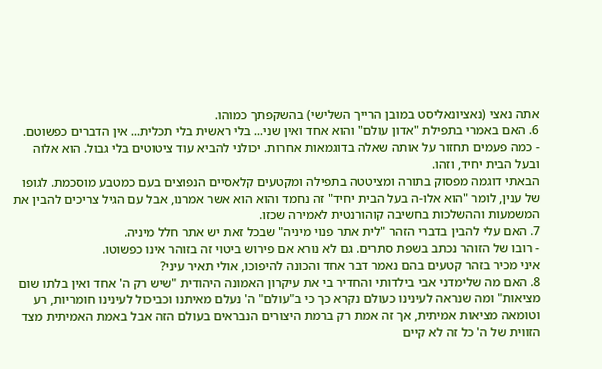אתה נאצי (נאציונאליסט במובן הרייך השלישי) בהשקפתך כמוהו.
6. האם באמרי בתפילת "אדון עולם" והוא אחד ואין שני... בלי ראשית בלי תכלית... אין הדברים כפשוטם.
- כמה פעמים תחזור על אותה שאלה בדוגמאות אחרות. יכולני להביא עוד ציטוטים בלי גבול. הוא אלוה ובעל הבית יחיד, וזהו.
הבאתי דוגמה מפסוק בתורה ומציטטה בתפילה ומקטעים קלאסיים הנפוצים בעם כמטבע מוסכמת. לגופו של ענין, לומר "הוא אלו-ה בעל הבית יחיד" זה נחמד והוא הוא אשר אמרנו, אבל עם הגיל צריכים להבין את המשמעות וההשלכות בחשיבה קוהורנטית לאמירה שכזו.
7. האם עלי להבין בדברי הזהר "לית אתר פנוי מיניה" שבכל זאת יש אתר חלל מיניה.
- רובו של הזוהר נכתב בשפת סתרים. גם לא נורא אם פירוש ביטוי זה בזוהר אינו כפשוטו.
איני מכיר בזהר קטעים בהם נאמר דבר אחד והכונה להיפוכו, אולי תאיר עיני?
8. האם מה שלימדני אבי בילדותי והחדיר בי את עיקרון האמונה היהודית "שיש רק ה' אחד ואין בלתו שום מציאות" ומה שנראה לעינינו כעולם נקרא כך כי ב"עולם" ה' נעלם מאיתנו וכביכול לעינינו חומריות, רע וטומאה מציאות אמיתית, אך זה אמת רק ברמת היצורים הנבראים בעולם הזה אבל באמת האמיתית מצד הזווית של ה' כל זה לא קיים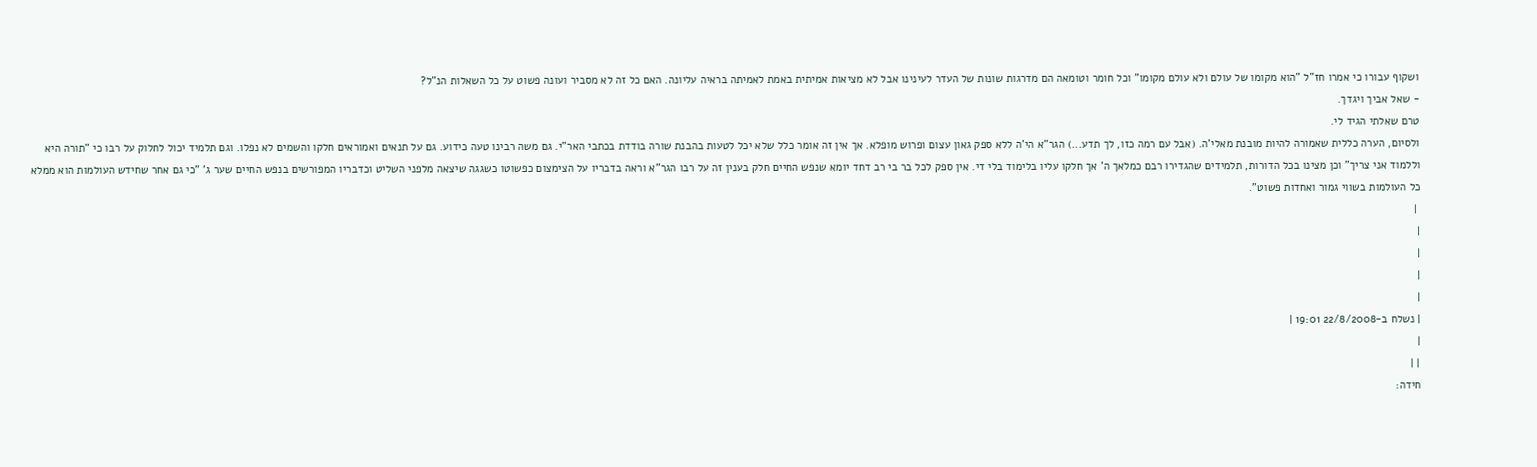ושקוף עבורו כי אמרו חז"ל "הוא מקומו של עולם ולא עולם מקומו" וכל חומר וטומאה הם מדרגות שונות של העדר לעינינו אבל לא מציאות אמיתית באמת לאמיתה בראיה עליונה. האם כל זה לא מסביר ועונה פשוט על כל השאלות הנ"ל?
- שאל אביך ויגדך.
טרם שאלתי הגיד לי.
ולסיום, הערה כללית שאמורה להיות מובנת מאלי'ה. (אבל עם רמה כזו, לך תדע...) הגר"א הי'ה ללא ספק גאון עצום ופרוש מופלא. אך אין זה אומר כלל שלא יכל לטעות בהבנת שורה בודדת בכתבי האר"י. גם משה רבינו טעה כידוע. גם על תנאים ואמוראים חלקו והשמים לא נפלו. וגם תלמיד יכול לחלוק על רבו כי "תורה היא וללמוד אני צריך" וכן מצינו בכל הדורות, תלמידים שהגדירו רבם כמלאך ה' אך חלקו עליו בלימוד בלי די. אין ספק לכל בר בי רב דחד יומא שנפש החיים חלק בענין זה על רבו הגר"א וראה בדבריו על הצימצום כפשוטו כשגגה שיצאה מלפני השליט וכדבריו המפורשים בנפש החיים שער ג' "כי גם אחר שחידש העולמות הוא ממלא כל העולמות בשווי גמור ואחדות פשוט".
 |
|
|
|
|
| נשלח ב-22/8/2008 19:01 |
|
| |
חידה: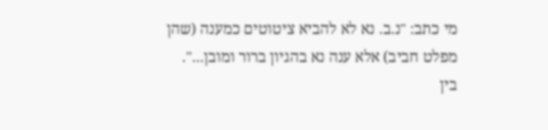מי כתב: "נ.ב. נא לא להביא ציטוטים כמענה (שהן מפלט חביב) אלא ענה נא בהגיון ברור ומובן...".
בין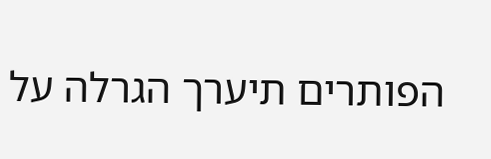הפותרים תיערך הגרלה על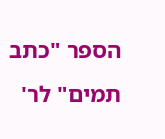הספר "כתב תמים" לר'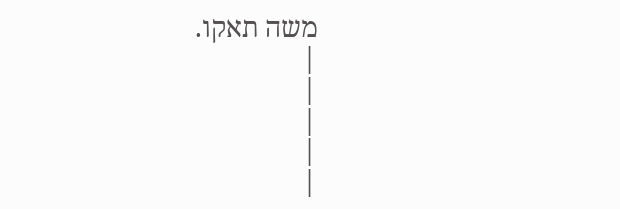משה תאקו.
|
|
|
|
|